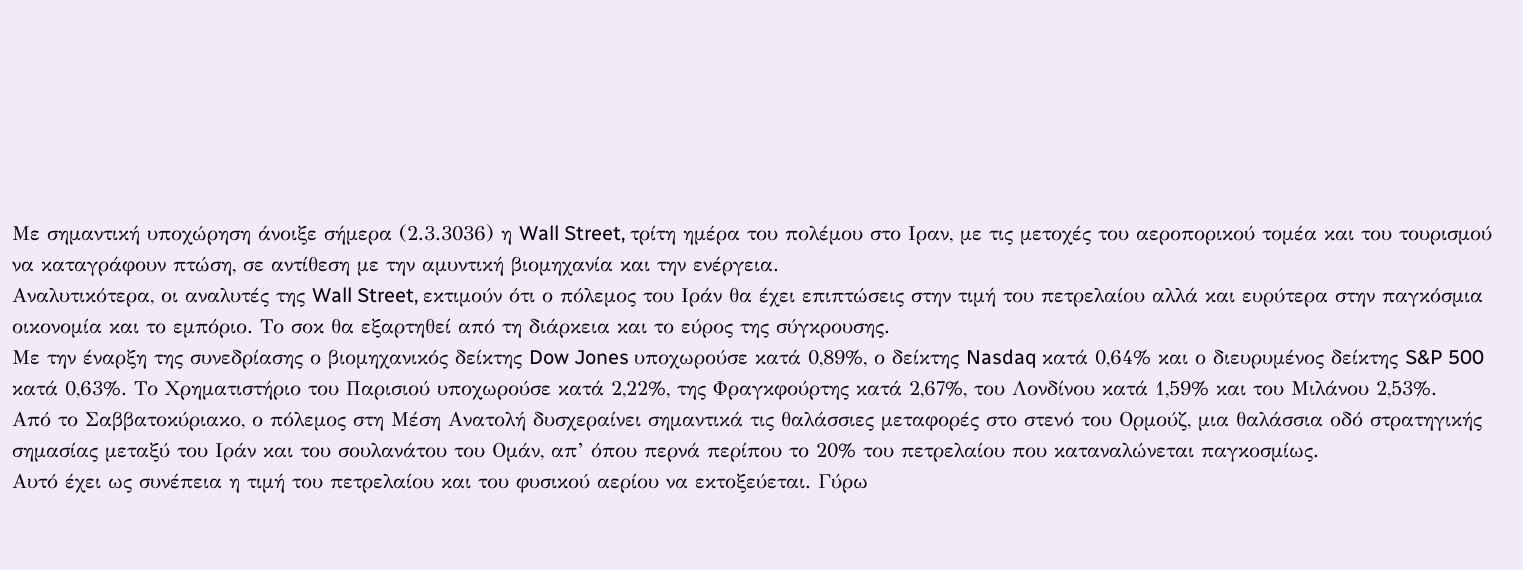Με σημαντική υποχώρηση άνοιξε σήμερα (2.3.3036) η Wall Street, τρίτη ημέρα του πολέμου στο Ιραν, με τις μετοχές του αεροπορικού τομέα και του τουρισμού να καταγράφουν πτώση, σε αντίθεση με την αμυντική βιομηχανία και την ενέργεια.
Αναλυτικότερα, οι αναλυτές της Wall Street, εκτιμούν ότι ο πόλεμος του Ιράν θα έχει επιπτώσεις στην τιμή του πετρελαίου αλλά και ευρύτερα στην παγκόσμια οικονομία και το εμπόριο. Το σοκ θα εξαρτηθεί από τη διάρκεια και το εύρος της σύγκρουσης.
Με την έναρξη της συνεδρίασης ο βιομηχανικός δείκτης Dow Jones υποχωρούσε κατά 0,89%, ο δείκτης Nasdaq κατά 0,64% και ο διευρυμένος δείκτης S&P 500 κατά 0,63%. Το Χρηματιστήριο του Παρισιού υποχωρούσε κατά 2,22%, της Φραγκφούρτης κατά 2,67%, του Λονδίνου κατά 1,59% και του Μιλάνου 2,53%.
Από το Σαββατοκύριακο, ο πόλεμος στη Μέση Ανατολή δυσχεραίνει σημαντικά τις θαλάσσιες μεταφορές στο στενό του Ορμούζ, μια θαλάσσια οδό στρατηγικής σημασίας μεταξύ του Ιράν και του σουλανάτου του Ομάν, απ’ όπου περνά περίπου το 20% του πετρελαίου που καταναλώνεται παγκοσμίως.
Αυτό έχει ως συνέπεια η τιμή του πετρελαίου και του φυσικού αερίου να εκτοξεύεται. Γύρω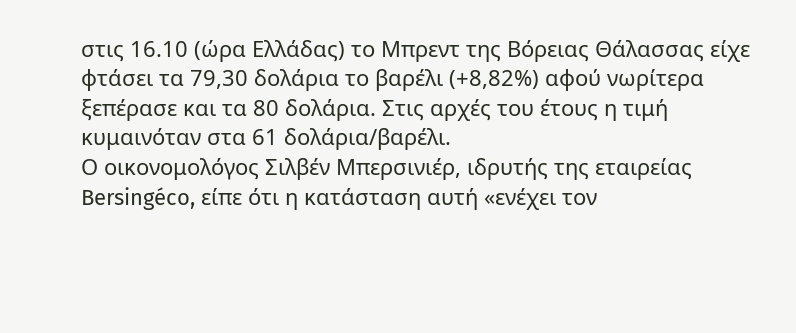στις 16.10 (ώρα Ελλάδας) το Μπρεντ της Βόρειας Θάλασσας είχε φτάσει τα 79,30 δολάρια το βαρέλι (+8,82%) αφού νωρίτερα ξεπέρασε και τα 80 δολάρια. Στις αρχές του έτους η τιμή κυμαινόταν στα 61 δολάρια/βαρέλι.
Ο οικονομολόγος Σιλβέν Μπερσινιέρ, ιδρυτής της εταιρείας Bersingéco, είπε ότι η κατάσταση αυτή «ενέχει τον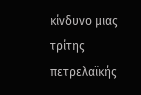κίνδυνο μιας τρίτης πετρελαϊκής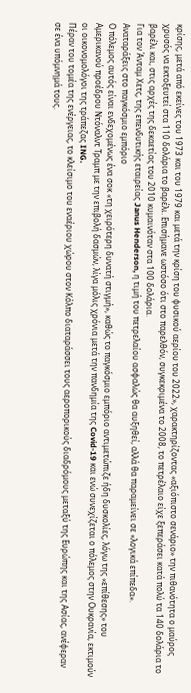κρίσης, μετά από εκείνες του 1973 και του 1979 και μετά την κρίση του φυσικού αερίου του 2022», χαρακτηρίζοντας «αξιόπιστο σενάριο» την πιθανότητα ο μαύρος χρυσός να εκτοξευτεί στα 110 δολάρια το βαρέλι. Επισήμανε ωστόσο ότι στο παρελθόν, συγκεκριμένα το 2008, το πετρέλαιο είχε ξεπεράσει κατά πολύ τα 140 δολάρια το βαρέλι και, στις αρχές της δεκαετίας του 2010 κυμαινόταν στα 100 δολάρια.
Για τον Άνταμ Χετς, της επενδυτικής εταιρείας Janus Henderson, η τιμή του πετρελαίου ασφαλώς θα αυξηθεί, αλλά θα παραμείνει σε «λογικά επίπεδα».
Αναταράξεις στο παγκόσμιο εμπόριο
Ο πόλεμος αυτός είναι ενδεχομένως ένα σοκ «τη χειρότερη δυνατή στιγμή», καθώς το παγκόσμιο εμπόριο αντιμετώπιζε ήδη δυσκολίες, λόγω της «επίθεσης» του Αμερικανού προέδρου Ντόναλντ Τραμπ με την επιβολή δασμών, λίγα μόλις χρόνια μετά την πανδημία της Covid-19 και ενώ συνεχίζεται ο πόλεμος στην Ουκρανία, εκτιμούν οι οικονομολόγοι της τράπεζας ING.
Πέραν του τομέα της ενέργειας, το κλείσιμο του εναέριου χώρου στον Κόλπο διαταράσσει τους αεροπορικούς διαδρόμους μεταξύ της Ευρώπης και της Ασίας, ανέφεραν σε ένα υπόμνημά τους.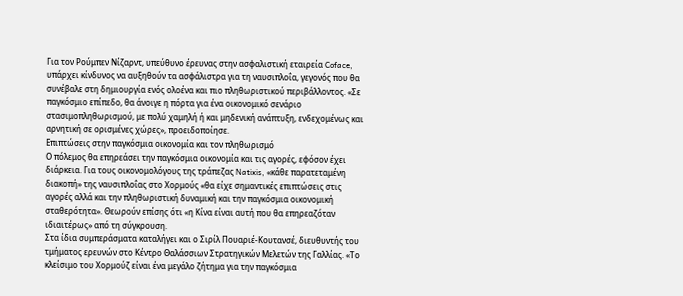Για τον Ρούμπεν Νίζαρντ, υπεύθυνο έρευνας στην ασφαλιστική εταιρεία Coface, υπάρχει κίνδυνος να αυξηθούν τα ασφάλιστρα για τη ναυσιπλοΐα, γεγονός που θα συνέβαλε στη δημιουργία ενός ολοένα και πιο πληθωριστικού περιβάλλοντος. «Σε παγκόσμιο επίπεδο, θα άνοιγε η πόρτα για ένα οικονομικό σενάριο στασιμοπληθωρισμού, με πολύ χαμηλή ή και μηδενική ανάπτυξη, ενδεχομένως και αρνητική σε ορισμένες χώρες», προειδοποίησε.
Επιπτώσεις στην παγκόσμια οικονομία και τον πληθωρισμό
Ο πόλεμος θα επηρεάσει την παγκόσμια οικονομία και τις αγορές, εφόσον έχει διάρκεια. Για τους οικονομολόγους της τράπεζας Natixis, «κάθε παρατεταμένη διακοπή» της ναυσιπλοΐας στο Χορμούς «θα είχε σημαντικές επιπτώσεις στις αγορές αλλά και την πληθωριστική δυναμική και την παγκόσμια οικονομική σταθερότητα». Θεωρούν επίσης ότι «η Κίνα είναι αυτή που θα επηρεαζόταν ιδιαιτέρως» από τη σύγκρουση.
Στα ίδια συμπεράσματα καταλήγει και ο Σιρίλ Πουαριέ-Κουτανσέ, διευθυντής του τμήματος ερευνών στο Κέντρο Θαλάσσιων Στρατηγικών Μελετών της Γαλλίας. «Το κλείσιμο του Χορμούζ είναι ένα μεγάλο ζήτημα για την παγκόσμια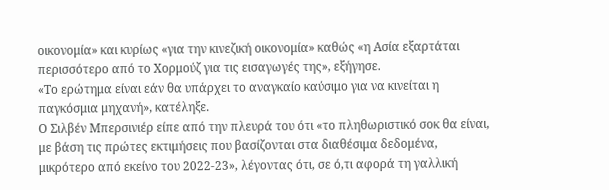οικονομία» και κυρίως «για την κινεζική οικονομία» καθώς «η Ασία εξαρτάται περισσότερο από το Χορμούζ για τις εισαγωγές της», εξήγησε.
«Το ερώτημα είναι εάν θα υπάρχει το αναγκαίο καύσιμο για να κινείται η παγκόσμια μηχανή», κατέληξε.
Ο Σιλβέν Μπερσινιέρ είπε από την πλευρά του ότι «το πληθωριστικό σοκ θα είναι, με βάση τις πρώτες εκτιμήσεις που βασίζονται στα διαθέσιμα δεδομένα, μικρότερο από εκείνο του 2022-23», λέγοντας ότι, σε ό,τι αφορά τη γαλλική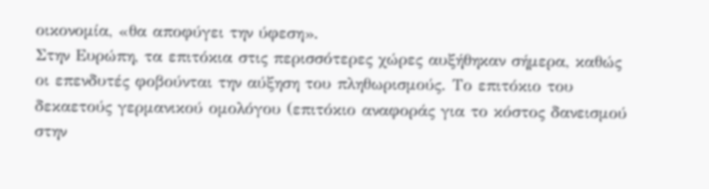οικονομία, «θα αποφύγει την ύφεση».
Στην Ευρώπη, τα επιτόκια στις περισσότερες χώρες αυξήθηκαν σήμερα, καθώς οι επενδυτές φοβούνται την αύξηση του πληθωρισμούς. Το επιτόκιο του δεκαετούς γερμανικού ομολόγου (επιτόκιο αναφοράς για το κόστος δανεισμού στην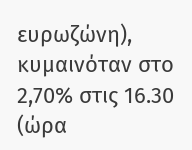ευρωζώνη), κυμαινόταν στο 2,70% στις 16.30 (ώρα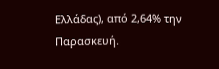Ελλάδας), από 2,64% την Παρασκευή.